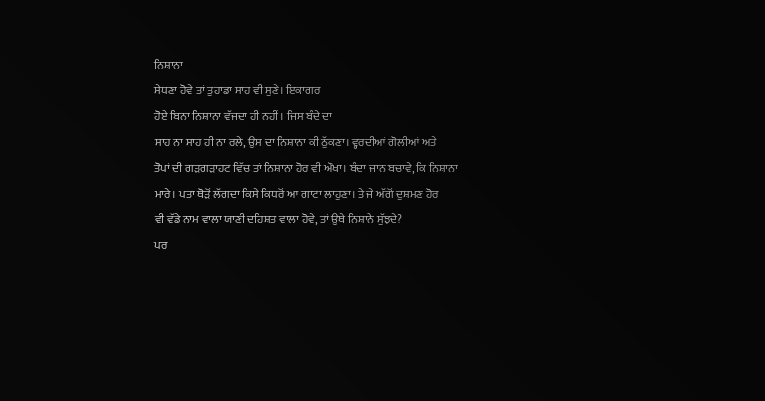ਨਿਸ਼ਾਨਾ
ਸੇਧਣਾ ਹੋਵੇ ਤਾਂ ਤੁਹਾਡਾ ਸਾਹ ਵੀ ਸੁਣੇ। ਇਕਾਗਰ
ਹੋਏ ਬਿਨਾ ਨਿਸ਼ਾਨਾ ਵੱਜਦਾ ਹੀ ਨਹੀਂ। ਜਿਸ ਬੰਦੇ ਦਾ
ਸਾਹ ਨਾ ਸਾਹ ਹੀ ਨਾ ਰਲੇ, ਉਸ ਦਾ ਨਿਸ਼ਾਨਾ ਕੀ ਠੁੱਕਣਾ। ਵ੍ਹਰਦੀਆਂ ਗੋਲੀਆਂ ਅਤੇ
ਤੋਪਾਂ ਦੀ ਗੜਗੜਾਹਟ ਵਿੱਚ ਤਾਂ ਨਿਸ਼ਾਨਾ ਹੋਰ ਵੀ ਔਖਾ। ਬੰਦਾ ਜਾਨ ਬਚਾਵੇ, ਕਿ ਨਿਸ਼ਾਨਾ
ਮਾਰੇ। ਪਤਾ ਥੋੜੋਂ ਲੱਗਦਾ ਕਿਸੇ ਕਿਧਰੋਂ ਆ ਗਾਟਾ ਲਾਹੁਣਾ। ਤੇ ਜੇ ਅੱਗੋਂ ਦੁਸ਼ਮਣ ਹੋਰ
ਵੀ ਵੱਡੇ ਨਾਮ ਵਾਲਾ ਯਾਣੀ ਦਹਿਸ਼ਤ ਵਾਲਾ ਹੋਵੇ, ਤਾਂ ਉਥੇ ਨਿਸ਼ਾਨੇ ਸੁੱਝਦੇ?
ਪਰ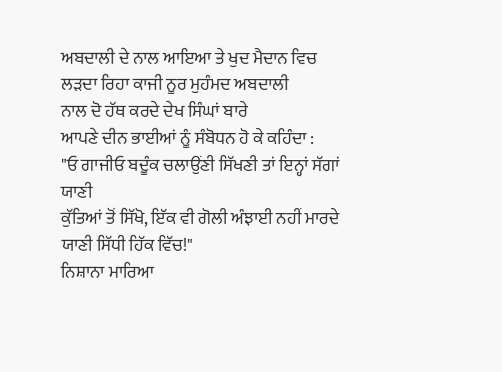ਅਬਦਾਲੀ ਦੇ ਨਾਲ ਆਇਆ ਤੇ ਖੁਦ ਮੈਦਾਨ ਵਿਚ ਲੜਦਾ ਰਿਹਾ ਕਾਜੀ ਨੂਰ ਮੁਹੰਮਦ ਅਬਦਾਲੀ
ਨਾਲ ਦੋ ਹੱਥ ਕਰਦੇ ਦੇਖ ਸਿੰਘਾਂ ਬਾਰੇ
ਆਪਣੇ ਦੀਨ ਭਾਈਆਂ ਨੂੰ ਸੰਬੋਧਨ ਹੋ ਕੇ ਕਹਿੰਦਾ :
"ਓ ਗਾਜੀਓ ਬਦੂੰਕ ਚਲਾਉਂਣੀ ਸਿੱਖਣੀ ਤਾਂ ਇਨ੍ਹਾਂ ਸੱਗਾਂ ਯਾਣੀ
ਕੁੱਤਿਆਂ ਤੋਂ ਸਿੱਖੋ, ਇੱਕ ਵੀ ਗੋਲੀ ਅੰਝਾਈ ਨਹੀਂ ਮਾਰਦੇ ਯਾਣੀ ਸਿੱਧੀ ਹਿੱਕ ਵਿੱਚ!"
ਨਿਸ਼ਾਨਾ ਮਾਰਿਆ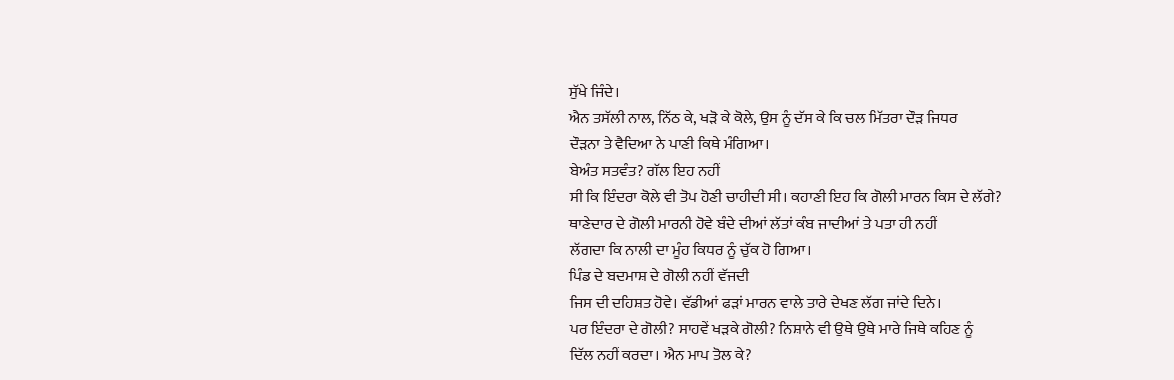ਸੁੱਖੇ ਜਿੰਦੇ।
ਐਨ ਤਸੱਲੀ ਨਾਲ, ਨਿੱਠ ਕੇ, ਖੜੋ ਕੇ ਕੋਲੇ, ਉਸ ਨੂੰ ਦੱਸ ਕੇ ਕਿ ਚਲ ਮਿੱਤਰਾ ਦੌੜ ਜਿਧਰ
ਦੌੜਨਾ ਤੇ ਵੈਦਿਆ ਨੇ ਪਾਣੀ ਕਿਥੇ ਮੰਗਿਆ।
ਬੇਅੰਤ ਸਤਵੰਤ? ਗੱਲ ਇਹ ਨਹੀਂ
ਸੀ ਕਿ ਇੰਦਰਾ ਕੋਲੇ ਵੀ ਤੋਪ ਹੋਣੀ ਚਾਹੀਦੀ ਸੀ। ਕਹਾਣੀ ਇਹ ਕਿ ਗੋਲੀ ਮਾਰਨ ਕਿਸ ਦੇ ਲੱਗੇ?
ਥਾਣੇਦਾਰ ਦੇ ਗੋਲੀ ਮਾਰਨੀ ਹੋਵੇ ਬੰਦੇ ਦੀਆਂ ਲੱਤਾਂ ਕੰਬ ਜਾਦੀਆਂ ਤੇ ਪਤਾ ਹੀ ਨਹੀਂ
ਲੱਗਦਾ ਕਿ ਨਾਲੀ ਦਾ ਮੂੰਹ ਕਿਧਰ ਨੂੰ ਚੁੱਕ ਹੋ ਗਿਆ।
ਪਿੰਡ ਦੇ ਬਦਮਾਸ਼ ਦੇ ਗੋਲੀ ਨਹੀਂ ਵੱਜਦੀ
ਜਿਸ ਦੀ ਦਹਿਸ਼ਤ ਹੋਵੇ। ਵੱਡੀਆਂ ਫੜਾਂ ਮਾਰਨ ਵਾਲੇ ਤਾਰੇ ਦੇਖਣ ਲੱਗ ਜਾਂਦੇ ਦਿਨੇ।
ਪਰ ਇੰਦਰਾ ਦੇ ਗੋਲੀ? ਸਾਹਵੇਂ ਖੜਕੇ ਗੋਲੀ? ਨਿਸ਼ਾਨੇ ਵੀ ਉਥੇ ਉਥੇ ਮਾਰੇ ਜਿਥੇ ਕਹਿਣ ਨੂੰ
ਦਿੱਲ ਨਹੀਂ ਕਰਦਾ। ਐਨ ਮਾਪ ਤੋਲ ਕੇ?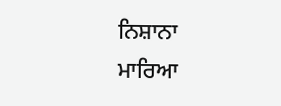ਨਿਸ਼ਾਨਾ ਮਾਰਿਆ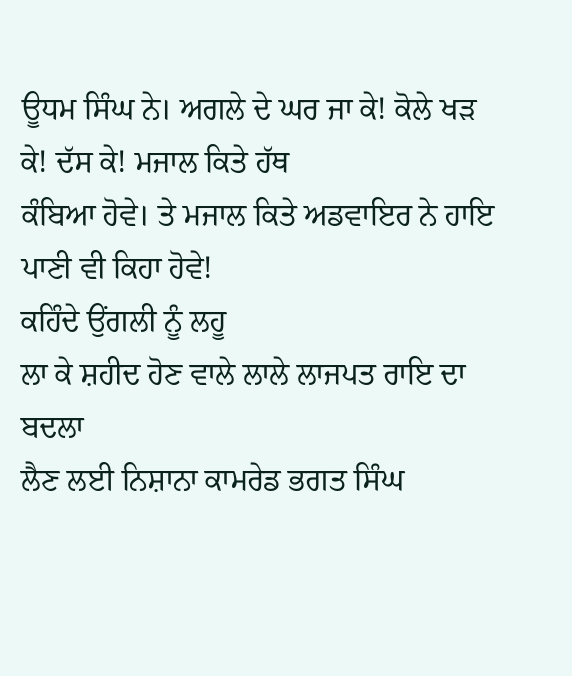ਊਧਮ ਸਿੰਘ ਨੇ। ਅਗਲੇ ਦੇ ਘਰ ਜਾ ਕੇ! ਕੋਲੇ ਖੜ ਕੇ! ਦੱਸ ਕੇ! ਮਜਾਲ ਕਿਤੇ ਹੱਥ
ਕੰਬਿਆ ਹੋਵੇ। ਤੇ ਮਜਾਲ ਕਿਤੇ ਅਡਵਾਇਰ ਨੇ ਹਾਇ ਪਾਣੀ ਵੀ ਕਿਹਾ ਹੋਵੇ!
ਕਹਿੰਦੇ ਉਂਗਲੀ ਨੂੰ ਲਹੂ
ਲਾ ਕੇ ਸ਼ਹੀਦ ਹੋਣ ਵਾਲੇ ਲਾਲੇ ਲਾਜਪਤ ਰਾਇ ਦਾ ਬਦਲਾ
ਲੈਣ ਲਈ ਨਿਸ਼ਾਨਾ ਕਾਮਰੇਡ ਭਗਤ ਸਿੰਘ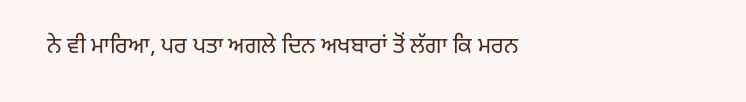ਨੇ ਵੀ ਮਾਰਿਆ, ਪਰ ਪਤਾ ਅਗਲੇ ਦਿਨ ਅਖਬਾਰਾਂ ਤੋਂ ਲੱਗਾ ਕਿ ਮਰਨ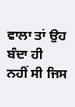ਵਾਲਾ ਤਾਂ ਉਹ ਬੰਦਾ ਹੀ
ਨਹੀਂ ਸੀ ਜਿਸ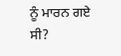ਨੂੰ ਮਾਰਨ ਗਏ ਸੀ?